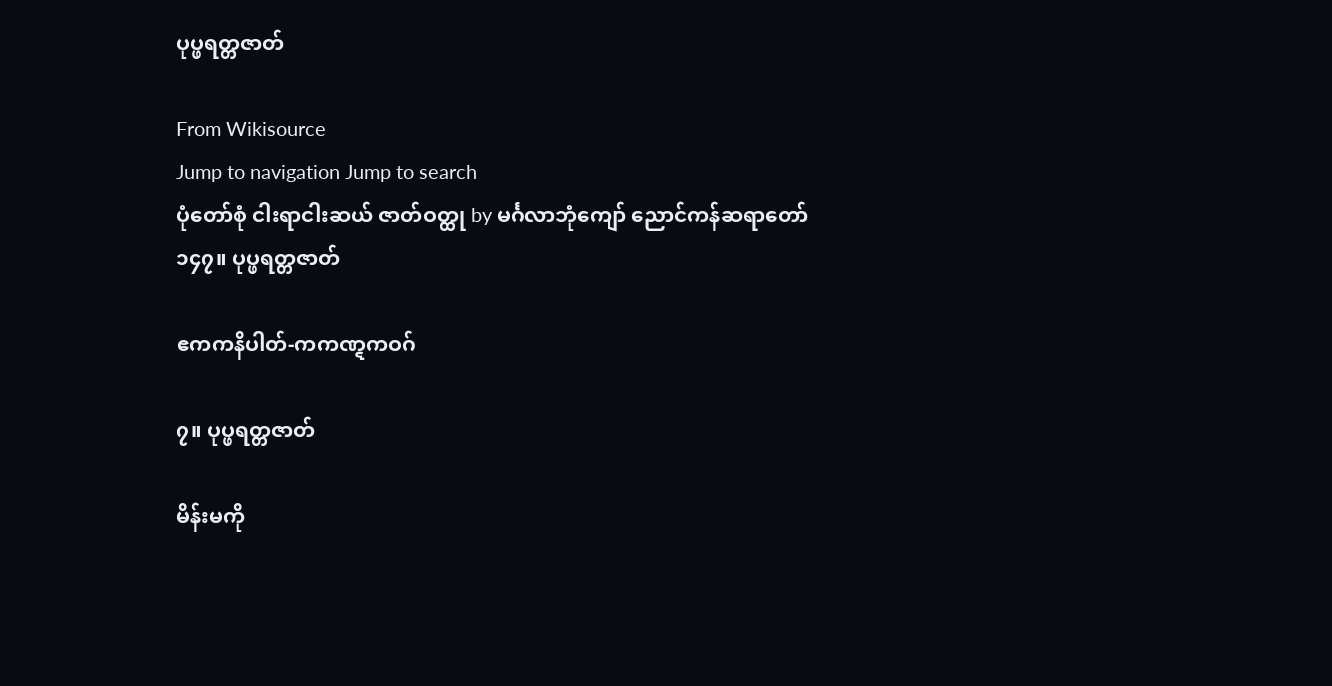ပုပ္ဖရတ္တဇာတ်

From Wikisource
Jump to navigation Jump to search
ပုံတော်စုံ ငါးရာငါးဆယ် ဇာတ်ဝတ္ထု by မင်္ဂလာဘုံကျော် ညောင်ကန်ဆရာတော်
၁၄၇။ ပုပ္ဖရတ္တဇာတ်

ဧကကနိပါတ်-ကကဏ္ဋကဝဂ်

၇။ ပုပ္ဖရတ္တဇာတ်

မိန်းမကို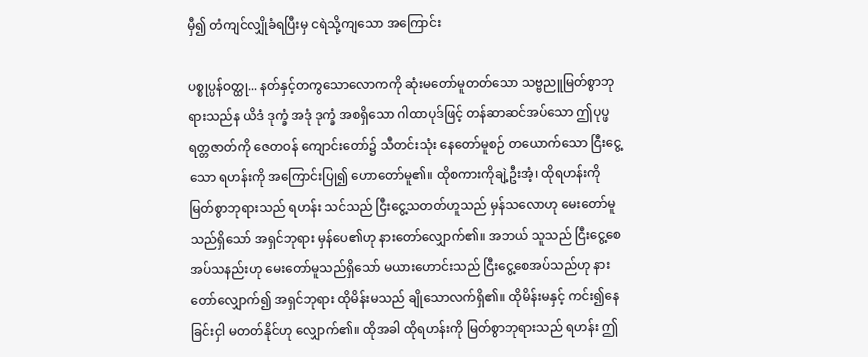မှီ၍ တံကျင်လျှိုခံရပြီးမှ ငရဲသို့ကျသော အကြောင်း

ပစ္စုပ္ပန်ဝတ္ထု... နတ်နှင့်တကွသောလောကကို ဆုံးမတော်မူတတ်သော သဗ္ဗညူမြတ်စွာဘုရားသည်န ယိဒံ ဒုက္ခံ အဒုံ ဒုက္ခံ အစရှိသော ဂါထာပုဒ်ဖြင့် တန်ဆာဆင်အပ်သော ဤပုပ္ဖရတ္တဇာတ်ကို ဇေတဝန် ကျောင်းတော်၌ သီတင်းသုံး နေတော်မူစဉ် တယောက်သော ငြီးငွေ့သော ရဟန်းကို အကြောင်းပြု၍ ဟောတော်မူ၏။ ထိုစကားကိုချဲ့ဦးအံ့၊ ထိုရဟန်းကို မြတ်စွာဘုရားသည် ရဟန်း သင်သည် ငြီးငွေ့သတတ်ဟူသည် မှန်သလောဟု မေးတော်မူသည်ရှိသော် အရှင်ဘုရား မှန်ပေ၏ဟု နားတော်လျှောက်၏။ အဘယ် သူသည် ငြီးငွေ့စေအပ်သနည်းဟု မေးတော်မူသည်ရှိသော် မယားဟောင်းသည် ငြီးငွေ့စေအပ်သည်ဟု နားတော်လျှောက်၍ အရှင်ဘုရား ထိုမိန်းမသည် ချိုသောလက်ရှိ၏။ ထိုမိန်းမနှင့် ကင်း၍နေခြင်းငှါ မတတ်နိုင်ဟု လျှောက်၏။ ထိုအခါ ထိုရဟန်းကို မြတ်စွာဘုရားသည် ရဟန်း ဤ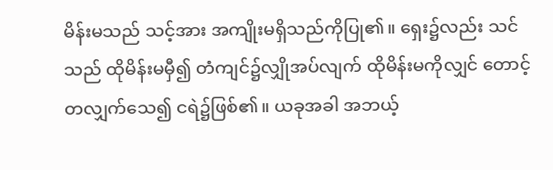မိန်းမသည် သင့်အား အကျိုးမရှိသည်ကိုပြု၏။ ရှေး၌လည်း သင်သည် ထိုမိန်းမမှီ၍ တံကျင်၌လျှိုအပ်လျက် ထိုမိန်းမကိုလျှင် တောင့်တလျှက်သေ၍ ငရဲ၌ဖြစ်၏။ ယခုအခါ အဘယ့်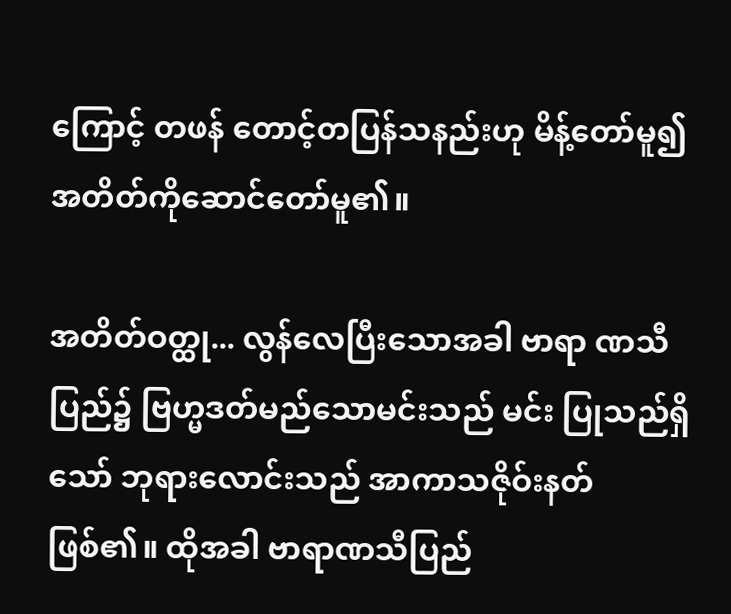ကြောင့် တဖန် တောင့်တပြန်သနည်းဟု မိန့်တော်မူ၍ အတိတ်ကိုဆောင်တော်မူ၏။

အတိတ်ဝတ္ထု... လွန်လေပြီးသောအခါ ဗာရာ ဏသီပြည်၌ ဗြဟ္မဒတ်မည်သောမင်းသည် မင်း ပြုသည်ရှိသော် ဘုရားလောင်းသည် အာကာသဇိုဝ်းနတ်ဖြစ်၏။ ထိုအခါ ဗာရာဏသီပြည်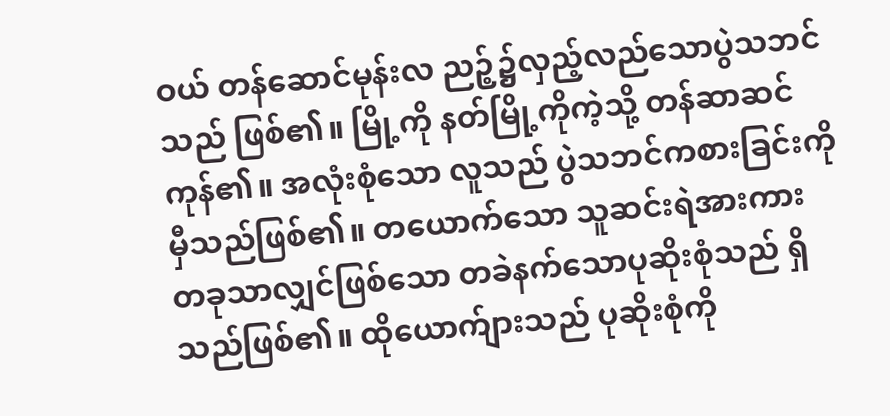ဝယ် တန်ဆောင်မုန်းလ ညဉ့်၌လှည့်လည်သောပွဲသဘင်သည် ဖြစ်၏။ မြို့ကို နတ်မြို့ကိုကဲ့သို့ တန်ဆာဆင်ကုန်၏။ အလုံးစုံသော လူသည် ပွဲသဘင်ကစားခြင်းကို မှီသည်ဖြစ်၏။ တယောက်သော သူဆင်းရဲအားကား တခုသာလျှင်ဖြစ်သော တခဲနက်သောပုဆိုးစုံသည် ရှိသည်ဖြစ်၏။ ထိုယောက်ျားသည် ပုဆိုးစုံကို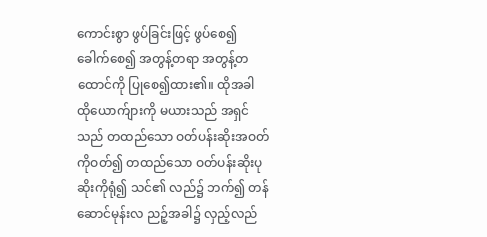ကောင်းစွာ ဖွပ်ခြင်းဖြင့် ဖွပ်စေ၍ ခေါက်စေ၍ အတွန့်တရာ အတွန့်တထောင်ကို ပြုစေ၍ထား၏။ ထိုအခါ ထိုယောက်ျားကို မယားသည် အရှင်သည် တထည်သော ဝတ်ပန်းဆိုးအဝတ်ကိုဝတ်၍ တထည်သော ဝတ်ပန်းဆိုးပုဆိုးကိုရုံ၍ သင်၏ လည်၌ ဘက်၍ တန်ဆောင်မုန်းလ ညဉ့်အခါ၌ လှည့်လည်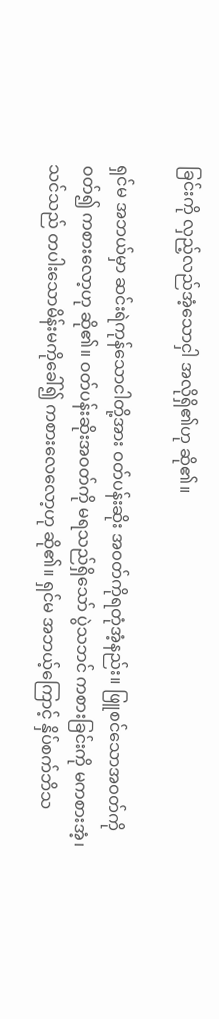ခြင်းကို လှည့်လည်အံ့သောငှါ အလိုရှိ၏ဟု ဆို၏။

ရှင်မ အဘယ်မှာ ဆင်းရဲကုန်သောငါတို့အား ဝတ်ပန်းဆိုး အဝတ်ကိုရတုံအံ့နည်း။ ဖြူစင်သောအဝတ်ကိုဝတ်၍ ကစားလော့ဟု ဆို၏။ ဝတ်ပန်းဆိုးအဝတ်ကို မရသည်ရှိသော် ပွဲသဘင် ကစားခြင်းကို မကစားအံ့၊ သင်သည် တပါးသောမိန်းမကိုခေါ်၍ ကစားလေလော့ဟု ဆို၏။ ရှင်မ အဘယ့်ကြောင့် နှိပ်စက်ဘိသ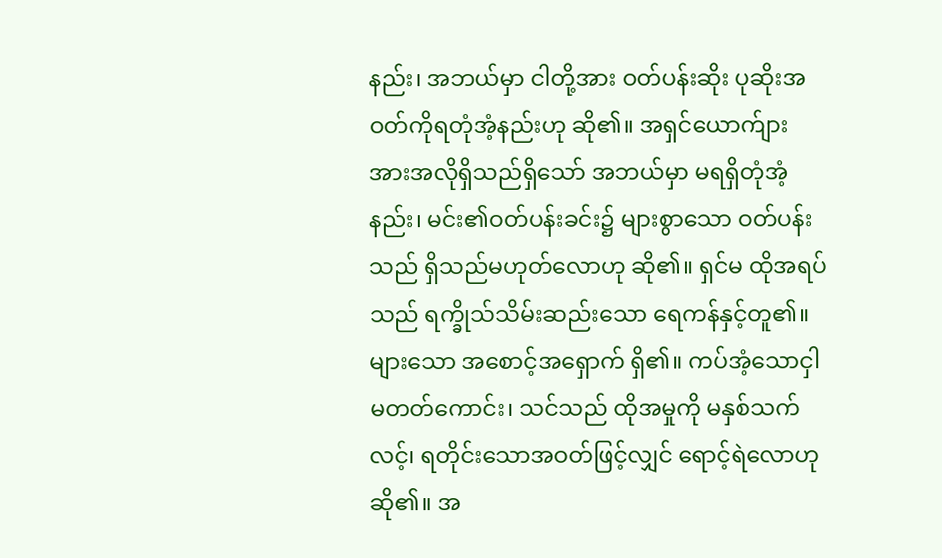နည်း၊ အဘယ်မှာ ငါတို့အား ဝတ်ပန်းဆိုး ပုဆိုးအဝတ်ကိုရတုံအံ့နည်းဟု ဆို၏။ အရှင်ယောက်ျားအားအလိုရှိသည်ရှိသော် အဘယ်မှာ မရရှိတုံအံ့နည်း၊ မင်း၏ဝတ်ပန်းခင်း၌ များစွာသော ဝတ်ပန်းသည် ရှိသည်မဟုတ်လောဟု ဆို၏။ ရှင်မ ထိုအရပ်သည် ရက္ခိုသ်သိမ်းဆည်းသော ရေကန်နှင့်တူ၏။ များသော အစောင့်အရှောက် ရှိ၏။ ကပ်အံ့သောငှါ မတတ်ကောင်း၊ သင်သည် ထိုအမှုကို မနှစ်သက်လင့်၊ ရတိုင်းသောအဝတ်ဖြင့်လျှင် ရောင့်ရဲလောဟု ဆို၏။ အ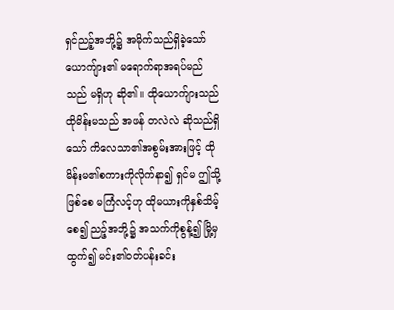ရှင်ညဉ့်အဘို့၌ အမိုက်သည်ရှိခဲ့သော် ယောကျ်ား၏ မရောက်ရာအရပ်မည်သည် မရှိဟု ဆို၏။ ထိုယောက်ျားသည် ထိုမိန်းမသည် အဖန် တလဲလဲ ဆိုသည်ရှိသော် ကိလေသာ၏အစွမ်းအားဖြင့် ထိုမိန်းမ၏စကားကိုလိုက်နာ၍ ရှင်မ ဤသို့ဖြစ်စေ မကြံလင့်ဟု ထိုမယားကိုနှစ်သိမ့်စေ၍ ညဉ့်အဘို့၌ အသက်ကိုစွန့်၍ မြို့မှထွက်၍ မင်း၏ဝတ်ပန်းခင်း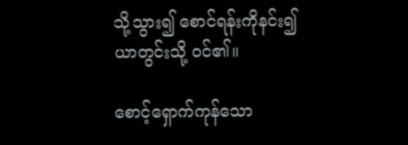သို့သွား၍ စောင်ရန်းကိုနင်း၍ ယာတွင်းသို့ ဝင်၏။

စောင့်ရှောက်ကုန်သော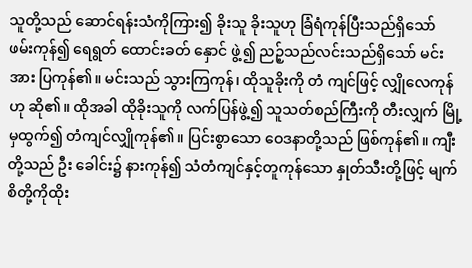သူတို့သည် ဆောင်ရန်းသံကိုကြား၍ ခိုးသူ ခိုးသူဟု ခြံရံကုန်ပြီးသည်ရှိသော် ဖမ်းကုန်၍ ရေရွတ် ထောင်းခတ် နှောင် ဖွဲ့၍ ညဉ့်သည်လင်းသည်ရှိသော် မင်းအား ပြကုန်၏။ မင်းသည် သွားကြကုန်၊ ထိုသူခိုးကို တံ ကျင်ဖြင့် လျှိုလေကုန်ဟု ဆို၏။ ထိုအခါ ထိုခိုးသူကို လက်ပြန်ဖွဲ့၍ သူသတ်စည်ကြီးကို တီးလျှက် မြို့မှထွက်၍ တံကျင်လျှိုကုန်၏။ ပြင်းစွာသော ဝေဒနာတို့သည် ဖြစ်ကုန်၏။ ကျီးတို့သည် ဦး ခေါင်း၌ နားကုန်၍ သံတံကျင်နှင့်တူကုန်သော နှုတ်သီးတို့ဖြင့် မျက်စိတို့ကိုထိုး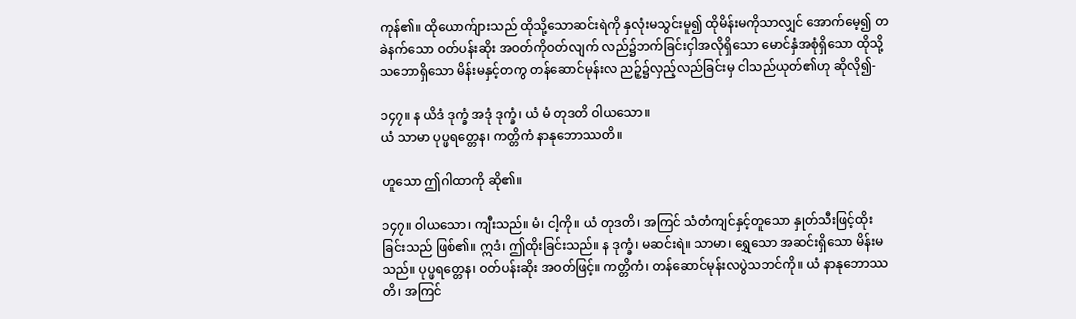ကုန်၏။ ထိုယောက်ျားသည် ထိုသို့သောဆင်းရဲကို နှလုံးမသွင်းမူ၍ ထိုမိန်းမကိုသာလျှင် အောက်မေ့၍ တခဲနက်သော ဝတ်ပန်းဆိုး အဝတ်ကိုဝတ်လျက် လည်၌ဘက်ခြင်းငှါအလိုရှိသော မောင်နှံအစုံရှိသော ထိုသို့သဘောရှိသော မိန်းမနှင့်တကွ တန်ဆောင်မုန်းလ ညဉ့်၌လှည့်လည်ခြင်းမှ ငါသည်ယုတ်၏ဟု ဆိုလို၍-

၁၄၇။ န ယိဒံ ဒုက္ခံ အဒုံ ဒုက္ခံ၊ ယံ မံ တုဒတိ ဝါယသော။
ယံ သာမာ ပုပ္ဖရတ္တေန၊ ကတ္တိကံ နာနုဘောဿတိ။

ဟူသော ဤဂါထာကို ဆို၏။

၁၄၇။ ဝါယသော၊ ကျီးသည်။ မံ၊ ငါ့ကို။ ယံ တုဒတိ၊ အကြင် သံတံကျင်နှင့်တူသော နှုတ်သီးဖြင့်ထိုးခြင်းသည် ဖြစ်၏။ ဣဒံ၊ ဤထိုးခြင်းသည်။ န ဒုက္ခံ၊ မဆင်းရဲ။ သာမာ၊ ရွှေသော အဆင်းရှိသော မိန်းမသည်။ ပုပ္ဖရတ္တေန၊ ဝတ်ပန်းဆိုး အဝတ်ဖြင့်။ ကတ္တိကံ၊ တန်ဆောင်မုန်းလပွဲသဘင်ကို။ ယံ နာနုဘောဿတိ၊ အကြင်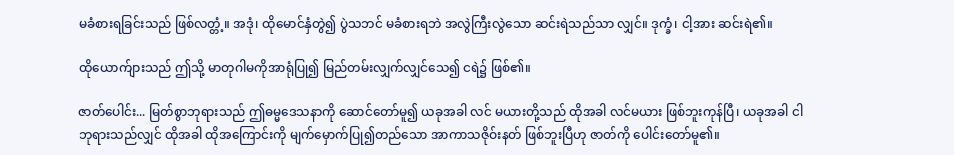မခံစားရခြင်းသည် ဖြစ်လတ္တံ့။ အဒုံ၊ ထိုမောင်နှံတွဲ၍ ပွဲသဘင် မခံစားရဘဲ အလွဲကြီးလွဲသော ဆင်းရဲသည်သာ လျှင်။ ဒုက္ခံ၊ ငါ့အား ဆင်းရဲ၏။

ထိုယောက်ျားသည် ဤသို့ မာတုဂါမကိုအာရုံပြု၍ မြည်တမ်းလျှက်လျှင်သေ၍ ငရဲ၌ ဖြစ်၏။

ဇာတ်ပေါင်း... မြတ်စွာဘုရားသည် ဤဓမ္မဒေသနာကို ဆောင်တော်မူ၍ ယခုအခါ လင် မယားတို့သည် ထိုအခါ လင်မယား ဖြစ်ဘူးကုန်ပြီ၊ ယခုအခါ ငါဘုရားသည်လျှင် ထိုအခါ ထိုအကြောင်းကို မျက်မှောက်ပြု၍တည်သော အာကာသဇိုဝ်းနတ် ဖြစ်ဘူးပြီဟု ဇာတ်ကို ပေါင်းတော်မူ၏။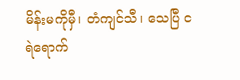မိန်းမကိုမှီ၊ တံကျင်သီ၊ သေပြီ ငရဲရောက်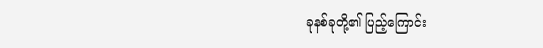ခုနစ်ခုတို့၏ ပြည့်ကြောင်း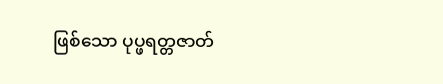ဖြစ်သော ပုပ္ဖရတ္တဇာတ်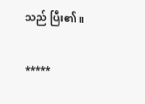သည် ပြီး၏။

*****